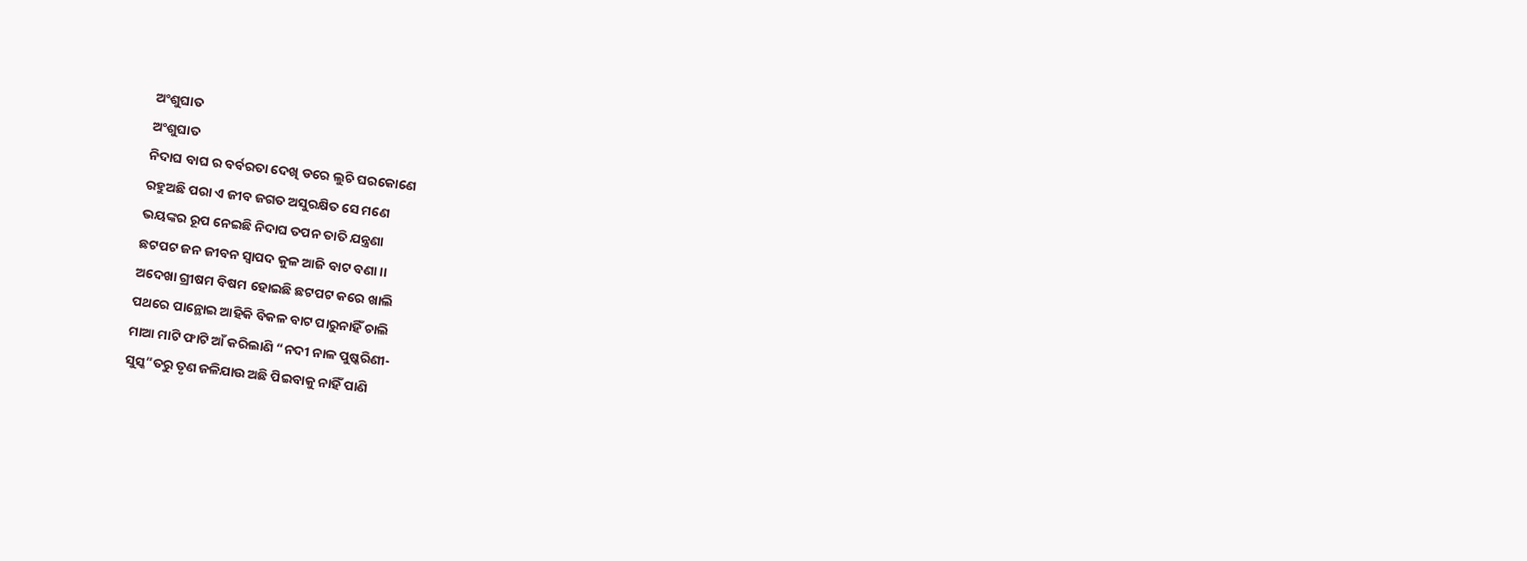ଅଂଶୁଘାତ
ଅଂଶୁଘାତ
ନିଦାଘ ବାଘ ର ବର୍ବରତା ଦେଖି ଡରେ ଲୁଚି ଘରକୋଣେ
ରହୁଅଛି ପରା ଏ ଜୀବ ଜଗତ ଅସୁରକ୍ଷିତ ସେ ମଣେ
ଭୟଙ୍କର ରୂପ ନେଇଛି ନିଦାଘ ତପନ ତାତି ଯନ୍ତ୍ରଣା
ଛଟପଟ ଜନ ଜୀବନ ସ୍ଵାପଦ କୁଳ ଆଜି ବାଟ ବଣା ।।
ଅଦେଖା ଗ୍ରୀଷମ ବିଷମ ହୋଇଛି ଛଟପଟ କରେ ଖାଲି
ପଥରେ ପାନ୍ଥୋଇ ଆହିକି ବିକଳ ବାଟ ପାରୁନାହିଁ ଚାଲି
ମାଆ ମାଟି ଫାଟି ଆଁ କରିଲାଣି “ନଦୀ ନାଳ ପୁଷ୍କରିଣୀ-
ସୁସ୍କ”ତରୁ ତୃଣ ଜଳିଯାଉ ଅଛି ପିଇବାକୁ ନାହିଁ ପାଣି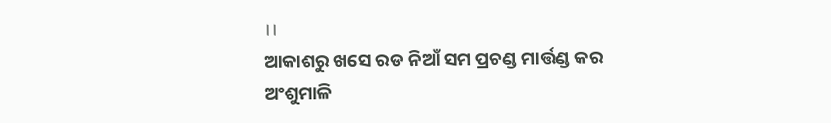।।
ଆକାଶରୁ ଖସେ ରଡ ନିଆଁ ସମ ପ୍ରଚଣ୍ଡ ମାର୍ତ୍ତଣ୍ଡ କର
ଅଂଶୁମାଳି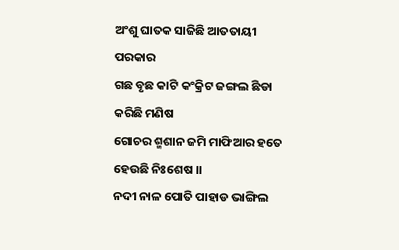ଅଂଶୁ ଘାତକ ସାଜିଛି ଆତତାୟୀ ପରକାର
ଗଛ ବୃଛ କାଟି କଂକ୍ରିଟ ଜଙ୍ଗଲ ଛିଡା କରିଛି ମଣିଷ
ଗୋଚର ଶ୍ମଶାନ ଜମି ମାଫିଆର ହତେ ହେଉଛି ନିଃଶେଷ ।।
ନଦୀ ନାଳ ପୋତି ପାହାଡ ଭାଙ୍ଗିଲ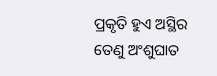ପ୍ରକୃତି ହୁଏ ଅସ୍ଥିର
ତେଣୁ ଅଂଶୁଘାତ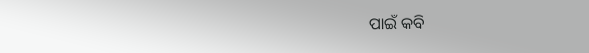ପାଇଁ କବି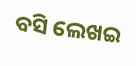ବସି ଲେଖଇ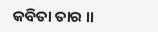କବିତା ତାର ।।